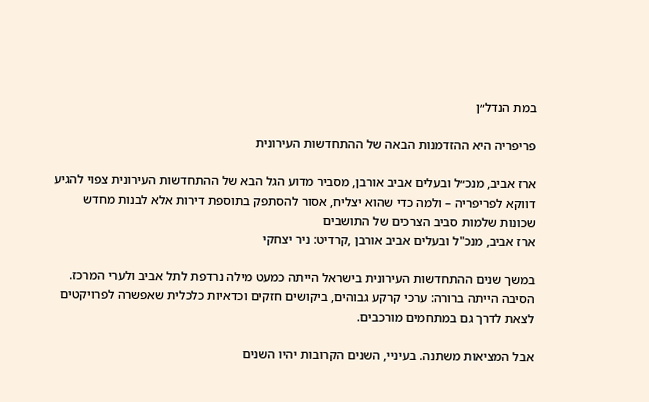במת הנדל״ן

פריפריה היא ההזדמנות הבאה של ההתחדשות העירונית

ארז אביב, מנכ״ל ובעלים אביב אורבן, מסביר מדוע הגל הבא של ההתחדשות העירונית צפוי להגיע דווקא לפריפריה – ולמה כדי שהוא יצליח, אסור להסתפק בתוספת דירות אלא לבנות מחדש שכונות שלמות סביב הצרכים של התושבים
ארז אביב, מנכ"ל ובעלים אביב אורבן ,קרדיט: ניר יצחקי

במשך שנים ההתחדשות העירונית בישראל הייתה כמעט מילה נרדפת לתל אביב ולערי המרכז. הסיבה הייתה ברורה: ערכי קרקע גבוהים, ביקושים חזקים וכדאיות כלכלית שאפשרה לפרויקטים לצאת לדרך גם במתחמים מורכבים.

אבל המציאות משתנה. בעיניי, השנים הקרובות יהיו השנים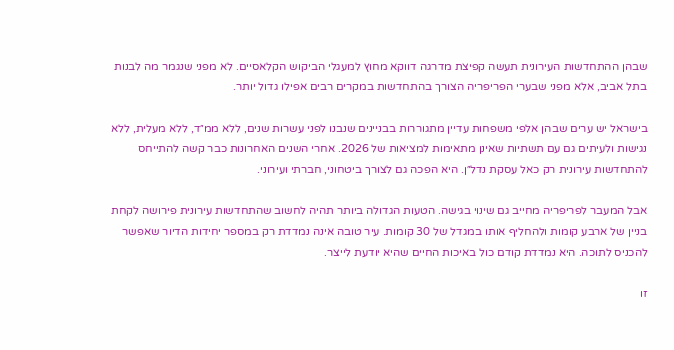שבהן ההתחדשות העירונית תעשה קפיצת מדרגה דווקא מחוץ למעגלי הביקוש הקלאסיים. לא מפני שנגמר מה לבנות בתל אביב, אלא מפני שבערי הפריפריה הצורך בהתחדשות במקרים רבים אפילו גדול יותר.

בישראל יש ערים שבהן אלפי משפחות עדיין מתגוררות בבניינים שנבנו לפני עשרות שנים, ללא ממ״ד, ללא מעלית, ללא נגישות ולעיתים גם עם תשתיות שאינן מתאימות למציאות של 2026. אחרי השנים האחרונות כבר קשה להתייחס להתחדשות עירונית רק כאל עסקת נדל״ן. היא הפכה גם לצורך ביטחוני, חברתי ועירוני.

אבל המעבר לפריפריה מחייב גם שינוי בגישה. הטעות הגדולה ביותר תהיה לחשוב שהתחדשות עירונית פירושה לקחת בניין של ארבע קומות ולהחליף אותו במגדל של 30 קומות. עיר טובה אינה נמדדת רק במספר יחידות הדיור שאפשר להכניס לתוכה. היא נמדדת קודם כול באיכות החיים שהיא יודעת לייצר.

זו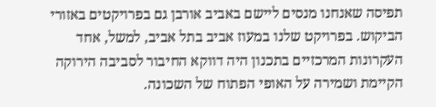תפיסה שאנחנו מנסים ליישם באביב אורבן גם בפרויקטים באזורי הביקוש. בפרויקט שלנו במעוז אביב בתל אביב, למשל, אחד העקרונות המרכזיים בתכנון היה דווקא החיבור לסביבה הירוקה הקיימת ושמירה על האופי הפתוח של השכונה.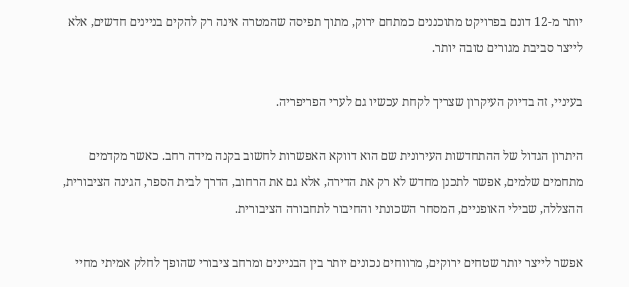יותר מ-12 דונם בפרויקט מתוכננים כמתחם ירוק, מתוך תפיסה שהמטרה אינה רק להקים בניינים חדשים, אלא לייצר סביבת מגורים טובה יותר.

בעיניי, זה בדיוק העיקרון שצריך לקחת עכשיו גם לערי הפריפריה.

היתרון הגדול של ההתחדשות העירונית שם הוא דווקא האפשרות לחשוב בקנה מידה רחב. כאשר מקדמים מתחמים שלמים, אפשר לתכנן מחדש לא רק את הדירה, אלא גם את הרחוב, הדרך לבית הספר, הגינה הציבורית, ההצללה, שבילי האופניים, המסחר השכונתי והחיבור לתחבורה הציבורית.

אפשר לייצר יותר שטחים ירוקים, מרווחים נכונים יותר בין הבניינים ומרחב ציבורי שהופך לחלק אמיתי מחיי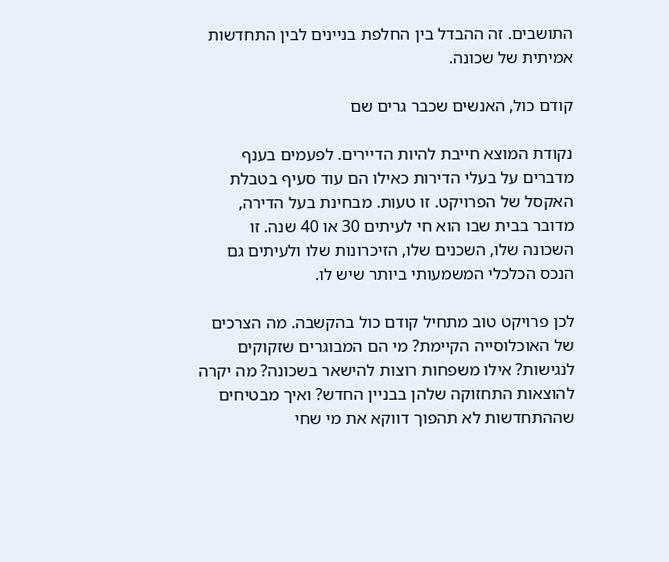התושבים. זה ההבדל בין החלפת בניינים לבין התחדשות אמיתית של שכונה.

קודם כול, האנשים שכבר גרים שם

נקודת המוצא חייבת להיות הדיירים. לפעמים בענף מדברים על בעלי הדירות כאילו הם עוד סעיף בטבלת האקסל של הפרויקט. זו טעות. מבחינת בעל הדירה, מדובר בבית שבו הוא חי לעיתים 30 או 40 שנה. זו השכונה שלו, השכנים שלו, הזיכרונות שלו ולעיתים גם הנכס הכלכלי המשמעותי ביותר שיש לו.

לכן פרויקט טוב מתחיל קודם כול בהקשבה. מה הצרכים של האוכלוסייה הקיימת? מי הם המבוגרים שזקוקים לנגישות? אילו משפחות רוצות להישאר בשכונה? מה יקרה להוצאות התחזוקה שלהן בבניין החדש? ואיך מבטיחים שההתחדשות לא תהפוך דווקא את מי שחי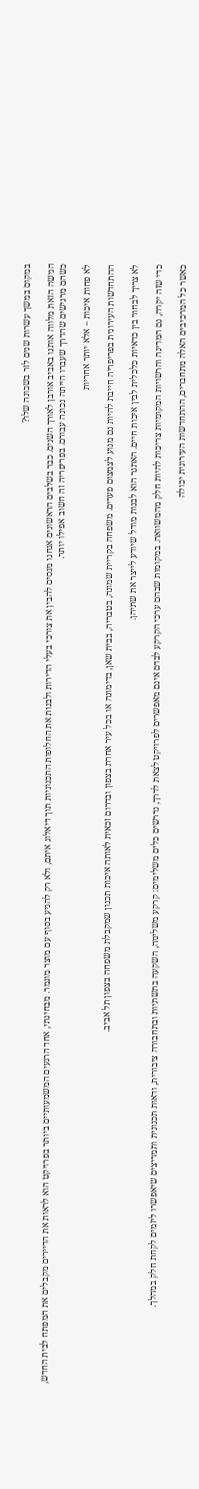במקום במשך עשרות שנים לזר בשכונה שלו?

הגישה הזאת מלווה אותנו באביב אורבן לאורך השנים. כבר בשלבים הראשונים אנחנו מנסים להבין את צורכי בעלי הדירות ולבנות את החלופות התכנוניות תוך דיאלוג איתם, ולא רק להגיע בסוף עם מוצר מוגמר. מבחינתי, אחד הרגעים המשמעותיים ביותר בפרויקט הוא לראות את הדיירים מקבלים את המפתח לבית החדש, כשהם מרגישים שהדרך שעברו הייתה נכונה עבורם. בפריפריה זה חשוב אפילו יותר.

לא פחות איכות – אלא יותר אחריות

ההתחדשות העירונית בפריפריה חייבת להיות גם מנוע לצמצום פערים. משפחה בקריית שמונה, בטבריה, בבית שאן, בדימונה או בכל עיר אחרת בצפון ובדרום זכאית לאותה איכות תכנון שמקבלת משפחה בצפון תל אביב.

לא צריך לבחור בין כדאיות כלכלית לבין איכות חיים. האתגר הוא לבנות מודל שיודע לייצר את שתיהן.

כדי שזה יקרה, גם המדינה והרשויות המקומיות צריכות להיות חלק מהמשוואה. במקומות שבהם ערכי הקרקע לבדם אינם מאפשרים לפרויקט לצאת לדרך, נדרשים כלים משלימים: קרקע משלימה, השקעה בתשתיות ובתחבורה ציבורית, ודאות תכנונית ותמריצים שיאפשרו ליזמים לקחת חלק במהלך.

כאשר כל המרכיבים האלה מתחברים, ההתחדשות העירונית יכולה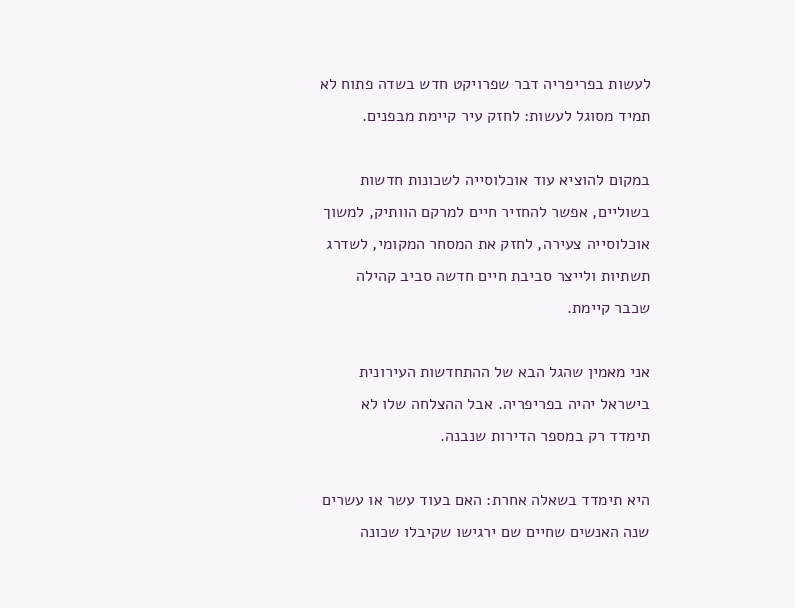לעשות בפריפריה דבר שפרויקט חדש בשדה פתוח לא תמיד מסוגל לעשות: לחזק עיר קיימת מבפנים.

במקום להוציא עוד אוכלוסייה לשכונות חדשות בשוליים, אפשר להחזיר חיים למרקם הוותיק, למשוך אוכלוסייה צעירה, לחזק את המסחר המקומי, לשדרג תשתיות ולייצר סביבת חיים חדשה סביב קהילה שכבר קיימת.

אני מאמין שהגל הבא של ההתחדשות העירונית בישראל יהיה בפריפריה. אבל ההצלחה שלו לא תימדד רק במספר הדירות שנבנה.

היא תימדד בשאלה אחרת: האם בעוד עשר או עשרים שנה האנשים שחיים שם ירגישו שקיבלו שכונה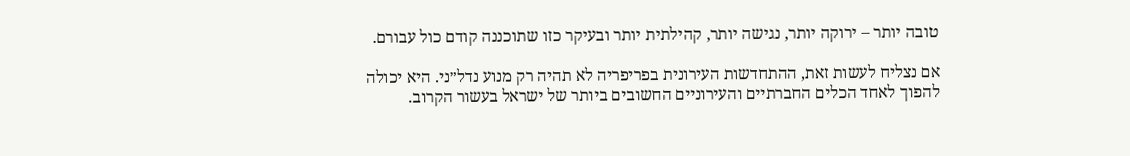טובה יותר – ירוקה יותר, נגישה יותר, קהילתית יותר ובעיקר כזו שתוכננה קודם כול עבורם.

אם נצליח לעשות זאת, ההתחדשות העירונית בפריפריה לא תהיה רק מנוע נדל״ני. היא יכולה להפוך לאחד הכלים החברתיים והעירוניים החשובים ביותר של ישראל בעשור הקרוב.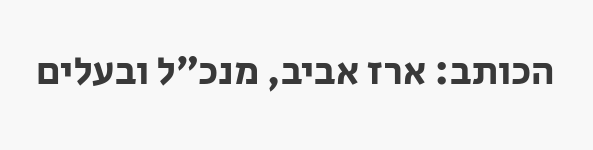הכותב: ארז אביב, מנכ״ל ובעלים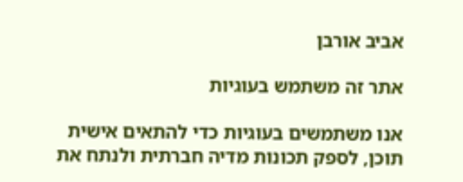אביב אורבן

אתר זה משתמש בעוגיות

אנו משתמשים בעוגיות כדי להתאים אישית תוכן, לספק תכונות מדיה חברתית ולנתח את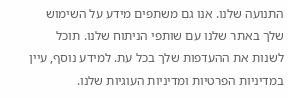התנועה שלנו. אנו גם משתפים מידע על השימוש שלך באתר שלנו עם שותפי הניתוח שלנו. תוכל לשנות את ההעדפות שלך בכל עת. למידע נוסף, עיין במדיניות הפרטיות ומדיניות העוגיות שלנו.